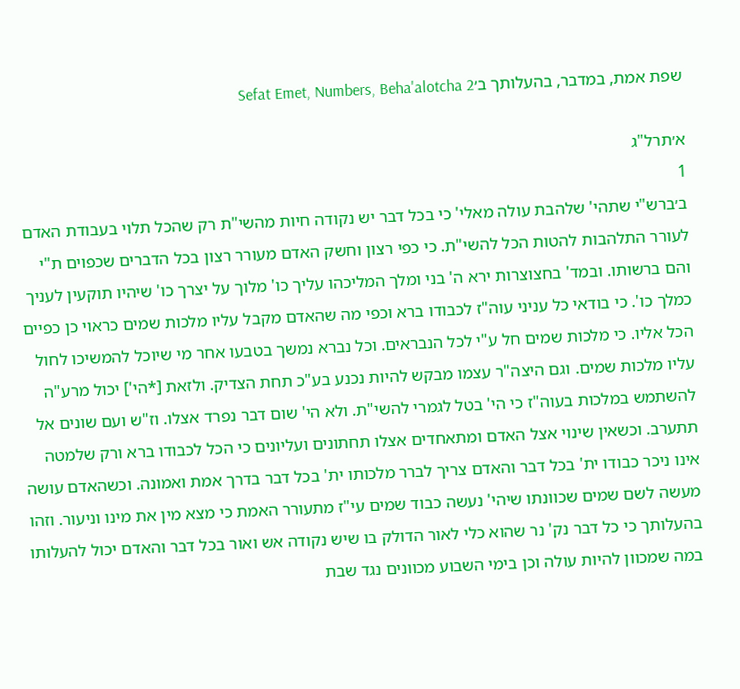שפת אמת, במדבר, בהעלותך ב׳Sefat Emet, Numbers, Beha'alotcha 2

א׳תרל"ג
1
ב׳ברש"י שתהי' שלהבת עולה מאלי' כי בכל דבר יש נקודה חיות מהשי"ת רק שהכל תלוי בעבודת האדם לעורר התלהבות להטות הכל להשי"ת. כי כפי רצון וחשק האדם מעורר רצון בכל הדברים שכפוים ת"י והם ברשותו. ובמד' בחצוצרות ירא ה' בני ומלך המליכהו עליך כו' מלוך על יצרך כו' שיהיו תוקעין לעניך כמלך כו'. כי בודאי כל עניני עוה"ז לכבודו ברא וכפי מה שהאדם מקבל עליו מלכות שמים כראוי כן כפיים הכל אליו. כי מלכות שמים חל ע"י לכל הנבראים. וכל נברא נמשך בטבעו אחר מי שיוכל להמשיכו לחול עליו מלכות שמים. וגם היצה"ר עצמו מבקש להיות נכנע בע"כ תחת הצדיק. ולזאת [*הי'] יכול מרע"ה להשתמש במלכות בעוה"ז כי הי' בטל לגמרי להשי"ת. ולא הי' שום דבר נפרד אצלו. וז"ש ועם שונים אל תתערב. וכשאין שינוי אצל האדם ומתאחדים אצלו תחתונים ועליונים כי הכל לכבודו ברא ורק שלמטה אינו ניכר כבודו ית' בכל דבר והאדם צריך לברר מלכותו ית' בכל דבר בדרך אמת ואמונה. וכשהאדם עושה מעשה לשם שמים שכוונתו שיהי' נעשה כבוד שמים עי"ז מתעורר האמת כי מצא מין את מינו וניעור. וזהו בהעלותך כי כל דבר נק' נר שהוא כלי לאור הדולק בו שיש נקודה אש ואור בכל דבר והאדם יכול להעלותו במה שמכוון להיות עולה וכן בימי השבוע מכוונים נגד שבת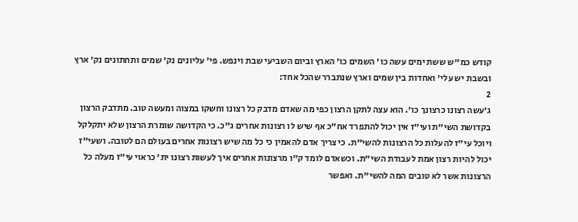קודש כמ"ש ששת ימים עשה כו' השמים כו' הארץ וביום השביעי שבת וינפש. פי' עליונים נק' שמים ותחתונים נק' ארץ ובשבת יש עלי' ואחדות בין שמים וארץ שנתברר שהכל אחד:
2
ג׳עשה רצונו כרצונך כו'. הוא עצה לתקן הרצון כפי מה שאדם מדבק כל רצונו וחשקו במצוה ומעשה טוב. מתדבק הרצון בקדושת השי"ת ועי"ז אין יכול להתפרד אח"כ אף שיש לו רצונות אחרים ג"כ. כי הקדושה שומרת הרצון שלא יתקלקל ויוכל עי"ז להעלות כל הרצונות להשי"ת. כי צריך אדם להאמין כי כל מה שיש רצונות אחרים בעולם הם לטובה. ושעי"ז יכול להיות רצון אמת לעבודת השי"ת. וכשאדם לומד ק"ו מרצונות אחרים איך לעשות רצונו ית' כראוי עי"ז מעלה כל הרצונות אשר לא טובים המה להשי"ת. ואפשר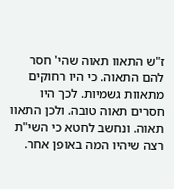ז"ש התאוו תאוה שהי' חסר להם התאוה. כי היו רחוקים מתאוות גשמיות. לכך היו חסרים תאוה טובה. ולכן התאוו תאוה. ונחשב לחטא כי השי"ת רצה שיהיו המה באופן אחר.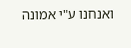ואנחנו ע"י אמונה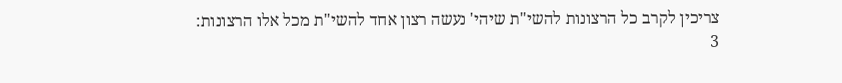צריכין לקרב כל הרצונות להשי"ת שיהי' נעשה רצון אחד להשי"ת מכל אלו הרצונות:
3